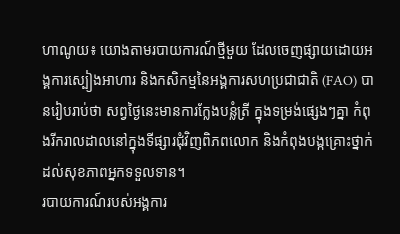ហាណូយ៖ យោងតាមរបាយការណ៍ថ្មីមួយ ដែលចេញផ្សាយដោយអង្គការស្បៀងអាហារ និងកសិកម្មនៃអង្គការសហប្រជាជាតិ (FAO) បានរៀបរាប់ថា សព្វថ្ងៃនេះមានការក្លែងបន្លំត្រី ក្នុងទម្រង់ផ្សេងៗគ្នា កំពុងរីករាលដាលនៅក្នុងទីផ្សារជុំវិញពិភពលោក និងកំពុងបង្កគ្រោះថ្នាក់ដល់សុខភាពអ្នកទទួលទាន។
របាយការណ៍របស់អង្គការ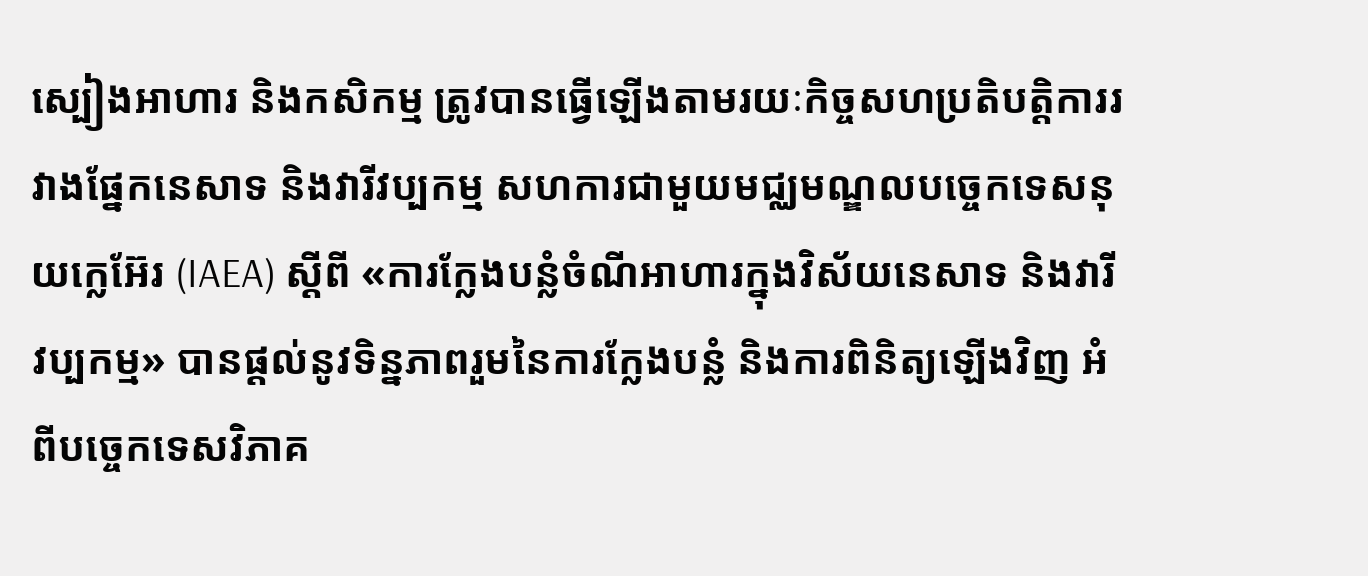ស្បៀងអាហារ និងកសិកម្ម ត្រូវបានធ្វើឡើងតាមរយៈកិច្ចសហប្រតិបត្តិការរវាងផ្នែកនេសាទ និងវារីវប្បកម្ម សហការជាមួយមជ្ឈមណ្ឌលបច្ចេកទេសនុយក្លេអ៊ែរ (IAEA) ស្តីពី «ការក្លែងបន្លំចំណីអាហារក្នុងវិស័យនេសាទ និងវារីវប្បកម្ម» បានផ្តល់នូវទិន្នភាពរួមនៃការក្លែងបន្លំ និងការពិនិត្យឡើងវិញ អំពីបច្ចេកទេសវិភាគ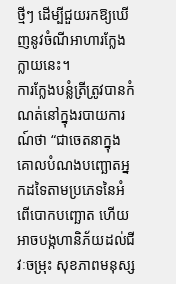ថ្មីៗ ដើម្បីជួយរកឱ្យឃើញនូវចំណីអាហារក្លែងក្លាយនេះ។
ការក្លែងបន្លំត្រីត្រូវបានកំណត់នៅក្នុងរបាយការណ៍ថា “ជាចេតនាក្នុងគោលបំណងបញ្ឆោតអ្នកដទៃតាមប្រភេទនៃអំពើបោកបញ្ឆោត ហើយអាចបង្កហានិភ័យដល់ជីវៈចម្រុះ សុខភាពមនុស្ស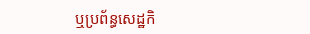ឬប្រព័ន្ធសេដ្ឋកិ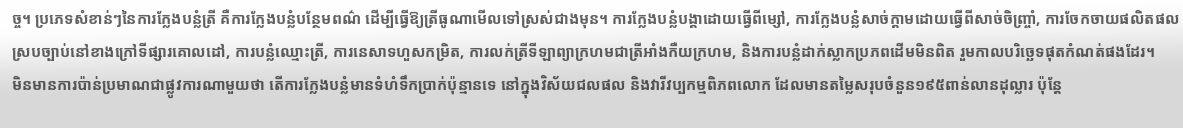ច្ច។ ប្រភេទសំខាន់ៗនៃការក្លែងបន្លំត្រី គឺការក្លែងបន្លំបន្ថែមពណ៌ ដើម្បីធ្វើឱ្យត្រីធូណាមើលទៅស្រស់ជាងមុន។ ការក្លែងបន្លំបង្គាដោយធ្វើពីម្សៅ, ការក្លែងបន្លំសាច់ក្តាមដោយធ្វើពីសាច់ចិញ្ច្រាំ, ការចែកចាយផលិតផលស្របច្បាប់នៅខាងក្រៅទីផ្សារគោលដៅ, ការបន្លំឈ្មោះត្រី, ការនេសាទហួសកម្រិត, ការលក់ត្រីទីឡាព្យាក្រហមជាត្រីអាំងកឺយក្រហម, និងការបន្លំដាក់ស្លាកប្រភពដើមមិនពិត រួមកាលបរិច្ឆេទផុតកំណត់ផងដែរ។
មិនមានការប៉ាន់ប្រមាណជាផ្លូវការណាមួយថា តើការក្លែងបន្លំមានទំហំទឹកប្រាក់ប៉ុន្មានទេ នៅក្នុងវិស័យជលផល និងវារីវប្បកម្មពិភពលោក ដែលមានតម្លៃសរុបចំនួន១៩៥ពាន់លានដុល្លារ ប៉ុន្តែ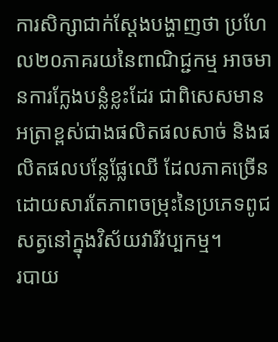ការសិក្សាជាក់ស្តែងបង្ហាញថា ប្រហែល២០ភាគរយនៃពាណិជ្ជកម្ម អាចមានការក្លែងបន្លំខ្លះដែរ ជាពិសេសមានអត្រាខ្ពស់ជាងផលិតផលសាច់ និងផលិតផលបន្លែផ្លែឈើ ដែលភាគច្រើនដោយសារតែភាពចម្រុះនៃប្រភេទពូជសត្វនៅក្នុងវិស័យវារីវប្បកម្ម។
របាយ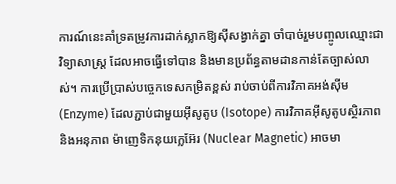ការណ៍នេះគាំទ្រតម្រូវការដាក់ស្លាកឱ្យស៊ីសង្វាក់គ្នា ចាំបាច់រួមបញ្ចូលឈ្មោះជាវិទ្យាសាស្ត្រ ដែលអាចធ្វើទៅបាន និងមានប្រព័ន្ធតាមដានកាន់តែច្បាស់លាស់។ ការប្រើប្រាស់បច្ចេកទេសកម្រិតខ្ពស់ រាប់ចាប់ពីការវិភាគអង់ស៊ីម (Enzyme) ដែលភ្ជាប់ជាមួយអ៊ីសូតូប (Isotope) ការវិភាគអ៊ីសូតូបស្ថិរភាព និងអនុភាព ម៉ាញេទិកនុយក្លេអ៊ែរ (Nuclear Magnetic) អាចមា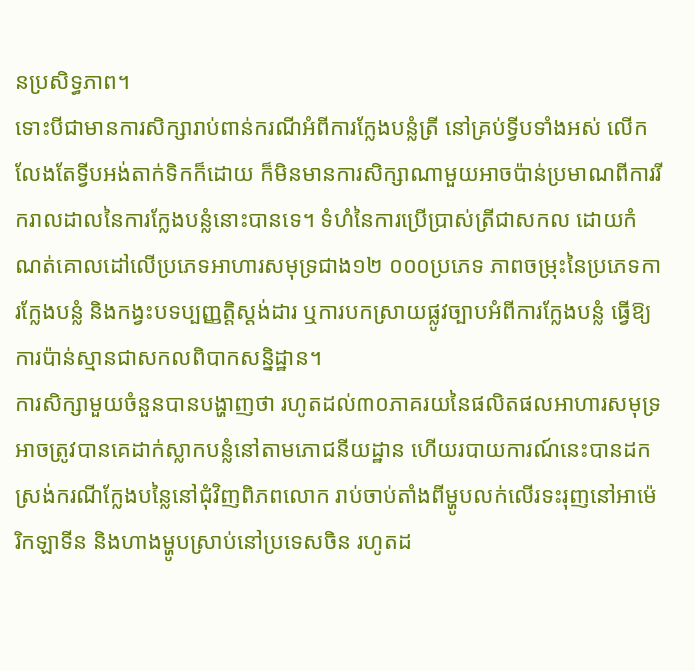នប្រសិទ្ធភាព។
ទោះបីជាមានការសិក្សារាប់ពាន់ករណីអំពីការក្លែងបន្លំត្រី នៅគ្រប់ទ្វីបទាំងអស់ លើកលែងតែទ្វីបអង់តាក់ទិកក៏ដោយ ក៏មិនមានការសិក្សាណាមួយអាចប៉ាន់ប្រមាណពីការរីករាលដាលនៃការក្លែងបន្លំនោះបានទេ។ ទំហំនៃការប្រើប្រាស់ត្រីជាសកល ដោយកំណត់គោលដៅលើប្រភេទអាហារសមុទ្រជាង១២ ០០០ប្រភេទ ភាពចម្រុះនៃប្រភេទការក្លែងបន្លំ និងកង្វះបទប្បញ្ញត្តិស្តង់ដារ ឬការបកស្រាយផ្លូវច្បាបអំពីការក្លែងបន្លំ ធ្វើឱ្យការប៉ាន់ស្មានជាសកលពិបាកសន្និដ្ឋាន។
ការសិក្សាមួយចំនួនបានបង្ហាញថា រហូតដល់៣០ភាគរយនៃផលិតផលអាហារសមុទ្រអាចត្រូវបានគេដាក់ស្លាកបន្លំនៅតាមភោជនីយដ្ឋាន ហើយរបាយការណ៍នេះបានដកស្រង់ករណីក្លែងបន្លៃនៅជុំវិញពិភពលោក រាប់ចាប់តាំងពីម្ហូបលក់លើរទះរុញនៅអាម៉េរិកឡាទីន និងហាងម្ហូបស្រាប់នៅប្រទេសចិន រហូតដ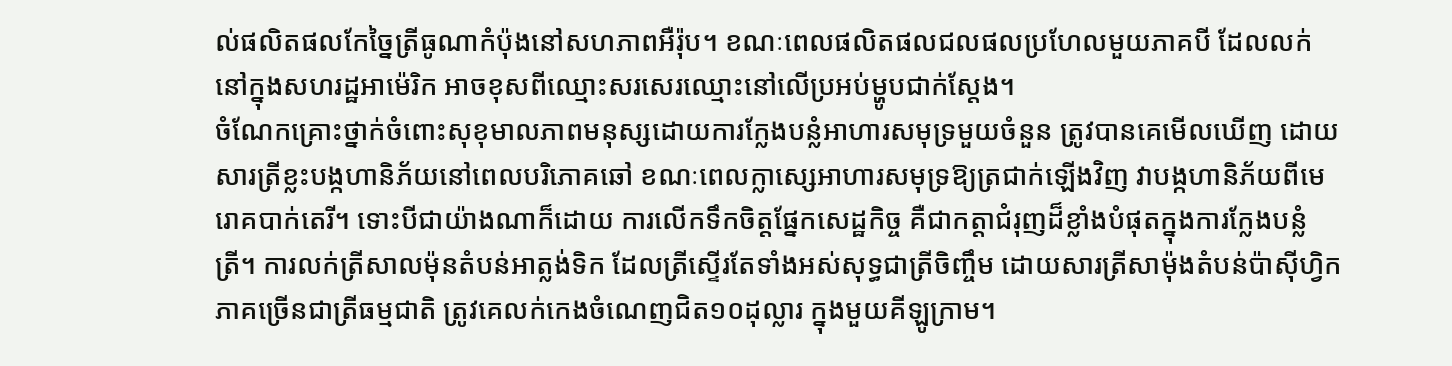ល់ផលិតផលកែច្នៃត្រីធូណាកំប៉ុងនៅសហភាពអឺរ៉ុប។ ខណៈពេលផលិតផលជលផលប្រហែលមួយភាគបី ដែលលក់នៅក្នុងសហរដ្ឋអាម៉េរិក អាចខុសពីឈ្មោះសរសេរឈ្មោះនៅលើប្រអប់ម្ហូបជាក់ស្តែង។
ចំណែកគ្រោះថ្នាក់ចំពោះសុខុមាលភាពមនុស្សដោយការក្លែងបន្លំអាហារសមុទ្រមួយចំនួន ត្រូវបានគេមើលឃើញ ដោយសារត្រីខ្លះបង្កហានិភ័យនៅពេលបរិភោគឆៅ ខណៈពេលក្លាស្សេអាហារសមុទ្រឱ្យត្រជាក់ឡើងវិញ វាបង្កហានិភ័យពីមេរោគបាក់តេរី។ ទោះបីជាយ៉ាងណាក៏ដោយ ការលើកទឹកចិត្តផ្នែកសេដ្ឋកិច្ច គឺជាកត្តាជំរុញដ៏ខ្លាំងបំផុតក្នុងការក្លែងបន្លំត្រី។ ការលក់ត្រីសាលម៉ុនតំបន់អាត្លង់ទិក ដែលត្រីស្ទើរតែទាំងអស់សុទ្ធជាត្រីចិញ្ចឹម ដោយសារត្រីសាម៉ុងតំបន់ប៉ាស៊ីហ្វិក ភាគច្រើនជាត្រីធម្មជាតិ ត្រូវគេលក់កេងចំណេញជិត១០ដុល្លារ ក្នុងមួយគីឡូក្រាម។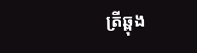ត្រីឆ្ពុង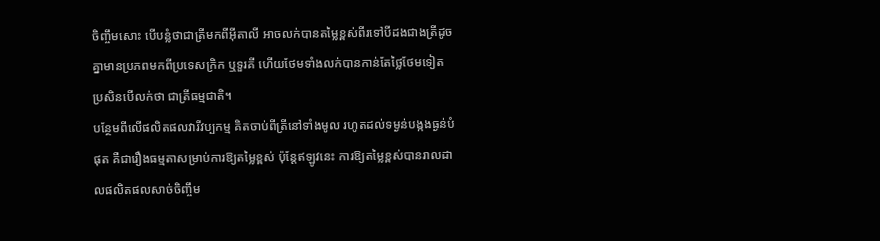ចិញ្ចឹមសោះ បើបន្លំថាជាត្រីមកពីអ៊ីតាលី អាចលក់បានតម្លៃខ្ពស់ពីរទៅបីដងជាងត្រីដូចគ្នាមានប្រភពមកពីប្រទេសក្រិក ឬទួរគី ហើយថែមទាំងលក់បានកាន់តែថ្លៃថែមទៀត ប្រសិនបើលក់ថា ជាត្រីធម្មជាតិ។
បន្ថែមពីលើផលិតផលវារីវប្បកម្ម គិតចាប់ពីត្រីនៅទាំងមូល រហូតដល់ទម្ងន់បង្កងធ្ងន់បំផុត គឺជារឿងធម្មតាសម្រាប់ការឱ្យតម្លៃខ្ពស់ ប៉ុន្តែឥឡូវនេះ ការឱ្យតម្លៃខ្ពស់បានរាលដាលផលិតផលសាច់ចិញ្ចឹម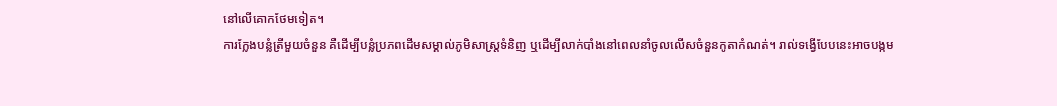នៅលើគោកថែមទៀត។
ការក្លែងបន្លំត្រីមួយចំនួន គឺដើម្បីបន្លំប្រភពដើមសម្គាល់ភូមិសាស្ត្រទំនិញ ឬដើម្បីលាក់បាំងនៅពេលនាំចូលលើសចំនួនកូតាកំណត់។ រាល់ទង្វើបែបនេះអាចបង្កម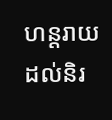ហន្តរាយដល់និរ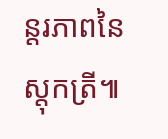ន្តរភាពនៃស្តុកត្រី៕